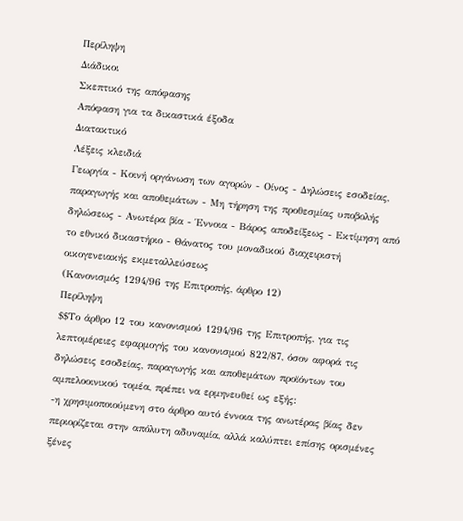Περίληψη
Διάδικοι
Σκεπτικό της απόφασης
Απόφαση για τα δικαστικά έξοδα
Διατακτικό
Λέξεις κλειδιά
Γεωργία - Κοινή οργάνωση των αγορών - Οίνος - Δηλώσεις εσοδείας, παραγωγής και αποθεμάτων - Μη τήρηση της προθεσμίας υποβολής δηλώσεως - Ανωτέρα βία - Έννοια - Βάρος αποδείξεως - Εκτίμηση από το εθνικό δικαστήριο - Θάνατος του μοναδικού διαχειριστή οικογενειακής εκμεταλλεύσεως
(Κανονισμός 1294/96 της Επιτροπής, άρθρο 12)
Περίληψη
$$Το άρθρο 12 του κανονισμού 1294/96 της Επιτροπής, για τις λεπτομέρειες εφαρμογής του κανονισμού 822/87, όσον αφορά τις δηλώσεις εσοδείας, παραγωγής και αποθεμάτων προϊόντων του αμπελοοινικού τομέα, πρέπει να ερμηνευθεί ως εξής:
-η χρησιμοποιούμενη στο άρθρο αυτό έννοια της ανωτέρας βίας δεν περιορίζεται στην απόλυτη αδυναμία, αλλά καλύπτει επίσης ορισμένες ξένες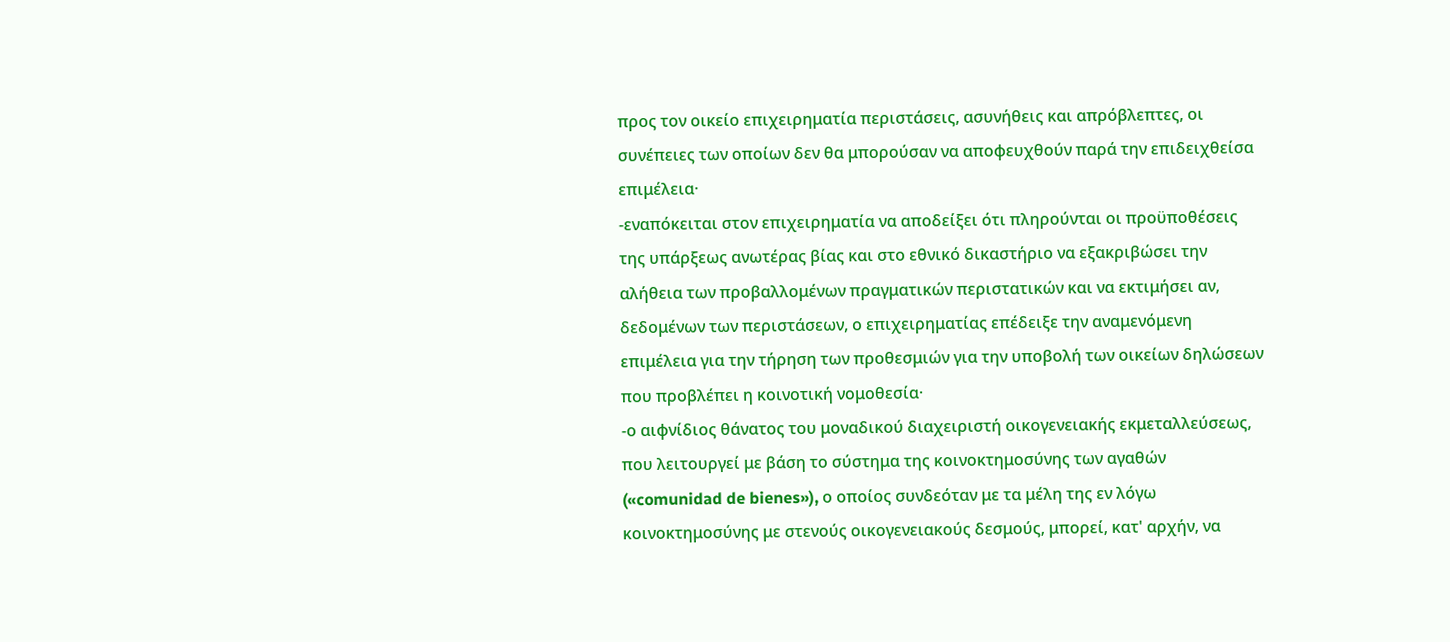προς τον οικείο επιχειρηματία περιστάσεις, ασυνήθεις και απρόβλεπτες, οι συνέπειες των οποίων δεν θα μπορούσαν να αποφευχθούν παρά την επιδειχθείσα επιμέλεια·
-εναπόκειται στον επιχειρηματία να αποδείξει ότι πληρούνται οι προϋποθέσεις της υπάρξεως ανωτέρας βίας και στο εθνικό δικαστήριο να εξακριβώσει την αλήθεια των προβαλλομένων πραγματικών περιστατικών και να εκτιμήσει αν, δεδομένων των περιστάσεων, ο επιχειρηματίας επέδειξε την αναμενόμενη επιμέλεια για την τήρηση των προθεσμιών για την υποβολή των οικείων δηλώσεων που προβλέπει η κοινοτική νομοθεσία·
-ο αιφνίδιος θάνατος του μοναδικού διαχειριστή οικογενειακής εκμεταλλεύσεως, που λειτουργεί με βάση το σύστημα της κοινοκτημοσύνης των αγαθών («comunidad de bienes»), ο οποίος συνδεόταν με τα μέλη της εν λόγω κοινοκτημοσύνης με στενούς οικογενειακούς δεσμούς, μπορεί, κατ' αρχήν, να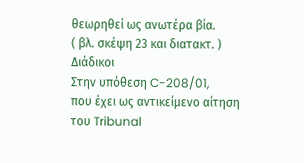θεωρηθεί ως ανωτέρα βία.
( βλ. σκέψη 23 και διατακτ. )
Διάδικοι
Στην υπόθεση C-208/01,
που έχει ως αντικείμενο αίτηση του Tribunal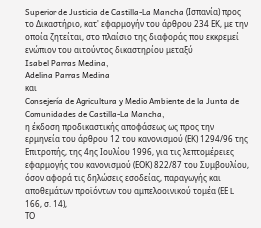Superior de Justicia de Castilla-La Mancha (Ισπανία) προς το Δικαστήριο, κατ' εφαρμογήν του άρθρου 234 ΕΚ, με την οποία ζητείται, στο πλαίσιο της διαφοράς που εκκρεμεί ενώπιον του αιτούντος δικαστηρίου μεταξύ
Isabel Parras Medina,
Adelina Parras Medina
και
Consejería de Agricultura y Medio Ambiente de la Junta de Comunidades de Castilla-La Mancha,
η έκδοση προδικαστικής αποφάσεως ως προς την ερμηνεία του άρθρου 12 του κανονισμού (ΕΚ) 1294/96 της Επιτροπής, της 4ης Ιουλίου 1996, για τις λεπτομέρειες εφαρμογής του κανονισμού (ΕΟΚ) 822/87 του Συμβουλίου, όσον αφορά τις δηλώσεις εσοδείας, παραγωγής και αποθεμάτων προϊόντων του αμπελοοινικού τομέα (ΕΕ L 166, σ. 14),
ΤΟ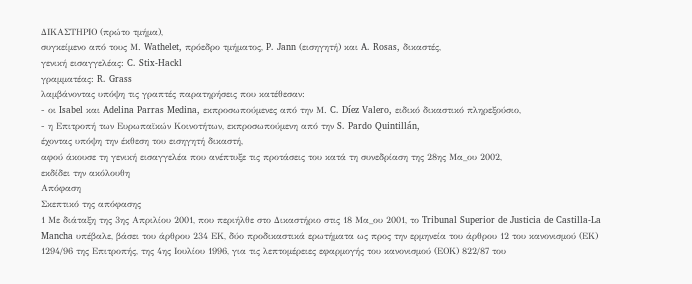ΔΙΚΑΣΤΗΡΙΟ (πρώτο τμήμα),
συγκείμενο από τους Μ. Wathelet, πρόεδρο τμήματος, P. Jann (εισηγητή) και A. Rosas, δικαστές,
γενική εισαγγελέας: C. Stix-Hackl
γραμματέας: R. Grass
λαμβάνοντας υπόψη τις γραπτές παρατηρήσεις που κατέθεσαν:
- οι Isabel και Adelina Parras Medina, εκπροσωπούμενες από την Μ. C. Díez Valero, ειδικό δικαστικό πληρεξούσιο,
- η Επιτροπή των Ευρωπαϊκών Κοινοτήτων, εκπροσωπούμενη από την S. Pardo Quintillán,
έχοντας υπόψη την έκθεση του εισηγητή δικαστή,
αφού άκουσε τη γενική εισαγγελέα που ανέπτυξε τις προτάσεις του κατά τη συνεδρίαση της 28ης Μα_ου 2002,
εκδίδει την ακόλουθη
Απόφαση
Σκεπτικό της απόφασης
1 Με διάταξη της 3ης Απριλίου 2001, που περιήλθε στο Δικαστήριο στις 18 Μα_ου 2001, το Tribunal Superior de Justicia de Castilla-La Mancha υπέβαλε, βάσει του άρθρου 234 ΕΚ, δύο προδικαστικά ερωτήματα ως προς την ερμηνεία του άρθρου 12 του κανονισμού (ΕΚ) 1294/96 της Επιτροπής, της 4ης Ιουλίου 1996, για τις λεπτομέρειες εφαρμογής του κανονισμού (ΕΟΚ) 822/87 του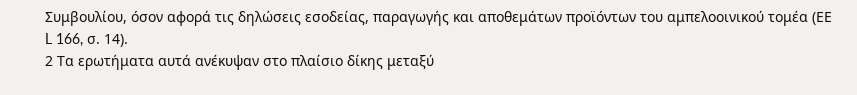Συμβουλίου, όσον αφορά τις δηλώσεις εσοδείας, παραγωγής και αποθεμάτων προϊόντων του αμπελοοινικού τομέα (ΕΕ L 166, σ. 14).
2 Τα ερωτήματα αυτά ανέκυψαν στο πλαίσιο δίκης μεταξύ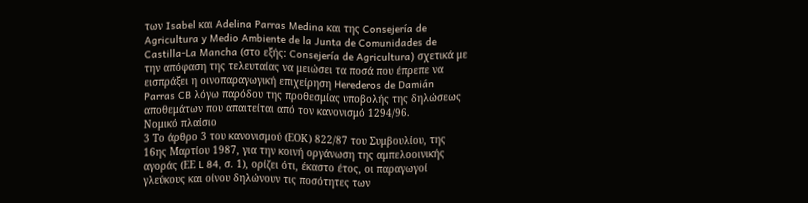των Isabel και Adelina Parras Medina και της Consejería de Agricultura y Medio Ambiente de la Junta de Comunidades de Castilla-La Mancha (στο εξής: Consejería de Agricultura) σχετικά με την απόφαση της τελευταίας να μειώσει τα ποσά που έπρεπε να εισπράξει η οινοπαραγωγική επιχείρηση Herederos de Damián Parras CB λόγω παρόδου της προθεσμίας υποβολής της δηλώσεως αποθεμάτων που απαιτείται από τον κανονισμό 1294/96.
Νομικό πλαίσιο
3 Το άρθρο 3 του κανονισμού (ΕΟΚ) 822/87 του Συμβουλίου, της 16ης Μαρτίου 1987, για την κοινή οργάνωση της αμπελοοινικής αγοράς (ΕΕ L 84, σ. 1), ορίζει ότι, έκαστο έτος, οι παραγωγοί γλεύκους και οίνου δηλώνουν τις ποσότητες των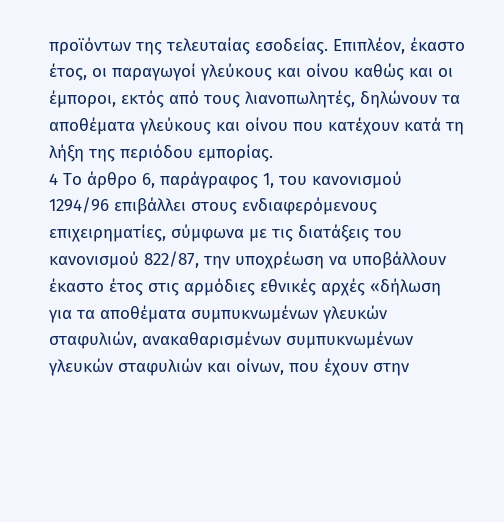προϊόντων της τελευταίας εσοδείας. Επιπλέον, έκαστο έτος, οι παραγωγοί γλεύκους και οίνου καθώς και οι έμποροι, εκτός από τους λιανοπωλητές, δηλώνουν τα αποθέματα γλεύκους και οίνου που κατέχουν κατά τη λήξη της περιόδου εμπορίας.
4 Το άρθρο 6, παράγραφος 1, του κανονισμού 1294/96 επιβάλλει στους ενδιαφερόμενους επιχειρηματίες, σύμφωνα με τις διατάξεις του κανονισμού 822/87, την υποχρέωση να υποβάλλουν έκαστο έτος στις αρμόδιες εθνικές αρχές «δήλωση για τα αποθέματα συμπυκνωμένων γλευκών σταφυλιών, ανακαθαρισμένων συμπυκνωμένων γλευκών σταφυλιών και οίνων, που έχουν στην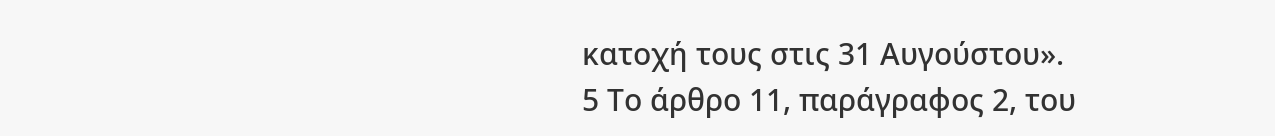κατοχή τους στις 31 Αυγούστου».
5 Το άρθρο 11, παράγραφος 2, του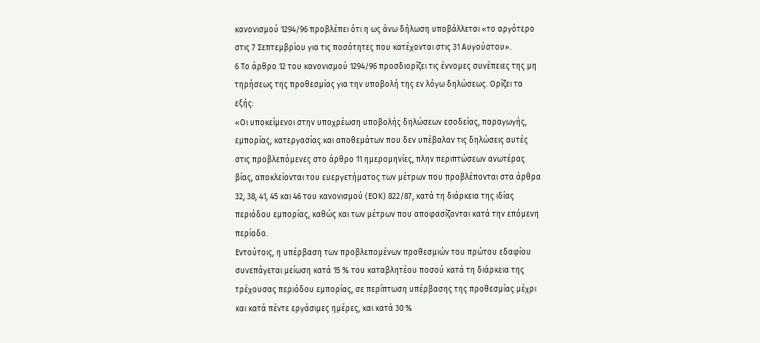κανονισμού 1294/96 προβλέπει ότι η ως άνω δήλωση υποβάλλεται «το αργότερο στις 7 Σεπτεμβρίου για τις ποσότητες που κατέχονται στις 31 Αυγούστου».
6 Το άρθρο 12 του κανονισμού 1294/96 προσδιορίζει τις έννομες συνέπειες της μη τηρήσεως της προθεσμίας για την υποβολή της εν λόγω δηλώσεως. Ορίζει τα εξής:
«Οι υποκείμενοι στην υποχρέωση υποβολής δηλώσεων εσοδείας, παραγωγής, εμπορίας, κατεργασίας και αποθεμάτων που δεν υπέβαλαν τις δηλώσεις αυτές στις προβλεπόμενες στο άρθρο 11 ημερομηνίες, πλην περιπτώσεων ανωτέρας βίας, αποκλείονται του ευεργετήματος των μέτρων που προβλέπονται στα άρθρα 32, 38, 41, 45 και 46 του κανονισμού (ΕΟΚ) 822/87, κατά τη διάρκεια της ιδίας περιόδου εμπορίας, καθώς και των μέτρων που αποφασίζονται κατά την επόμενη περίοδο.
Εντούτοις, η υπέρβαση των προβλεπομένων προθεσμιών του πρώτου εδαφίου συνεπάγεται μείωση κατά 15 % του καταβλητέου ποσού κατά τη διάρκεια της τρέχουσας περιόδου εμπορίας, σε περίπτωση υπέρβασης της προθεσμίας μέχρι και κατά πέντε εργάσιμες ημέρες, και κατά 30 %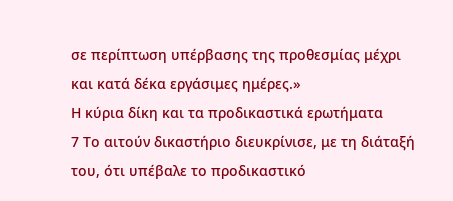σε περίπτωση υπέρβασης της προθεσμίας μέχρι και κατά δέκα εργάσιμες ημέρες.»
Η κύρια δίκη και τα προδικαστικά ερωτήματα
7 Το αιτούν δικαστήριο διευκρίνισε, με τη διάταξή του, ότι υπέβαλε το προδικαστικό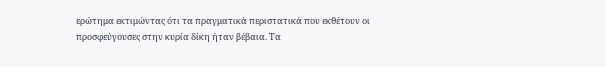ερώτημα εκτιμώντας ότι τα πραγματικά περιστατικά που εκθέτουν οι προσφεύγουσες στην κυρία δίκη ήταν βέβαια. Τα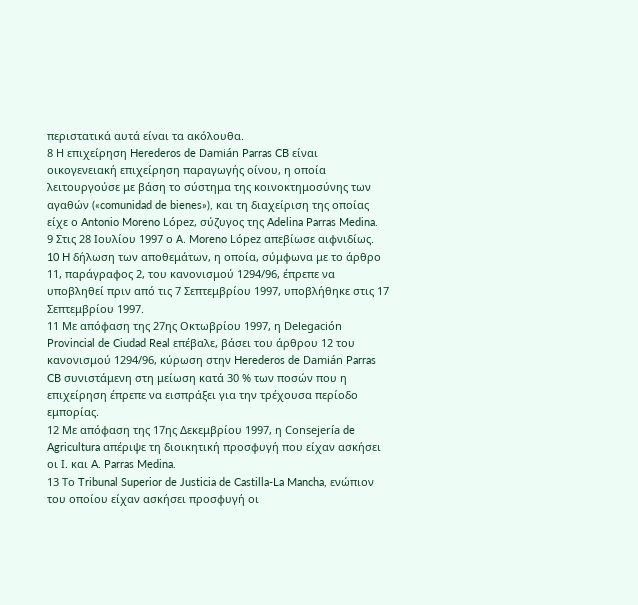περιστατικά αυτά είναι τα ακόλουθα.
8 Η επιχείρηση Herederos de Damián Parras CB είναι οικογενειακή επιχείρηση παραγωγής οίνου, η οποία λειτουργούσε με βάση το σύστημα της κοινοκτημοσύνης των αγαθών («comunidad de bienes»), και τη διαχείριση της οποίας είχε ο Antonio Moreno López, σύζυγος της Adelina Parras Medina.
9 Στις 28 Ιουλίου 1997 ο Α. Moreno López απεβίωσε αιφνιδίως.
10 H δήλωση των αποθεμάτων, η οποία, σύμφωνα με το άρθρο 11, παράγραφος 2, του κανονισμού 1294/96, έπρεπε να υποβληθεί πριν από τις 7 Σεπτεμβρίου 1997, υποβλήθηκε στις 17 Σεπτεμβρίου 1997.
11 Με απόφαση της 27ης Οκτωβρίου 1997, η Delegación Provincial de Ciudad Real επέβαλε, βάσει του άρθρου 12 του κανονισμού 1294/96, κύρωση στην Herederos de Damián Parras CB συνιστάμενη στη μείωση κατά 30 % των ποσών που η επιχείρηση έπρεπε να εισπράξει για την τρέχουσα περίοδο εμπορίας.
12 Με απόφαση της 17ης Δεκεμβρίου 1997, η Consejería de Agricultura απέριψε τη διοικητική προσφυγή που είχαν ασκήσει οι Ι. και A. Parras Medina.
13 Το Tribunal Superior de Justicia de Castilla-La Mancha, ενώπιον του οποίου είχαν ασκήσει προσφυγή οι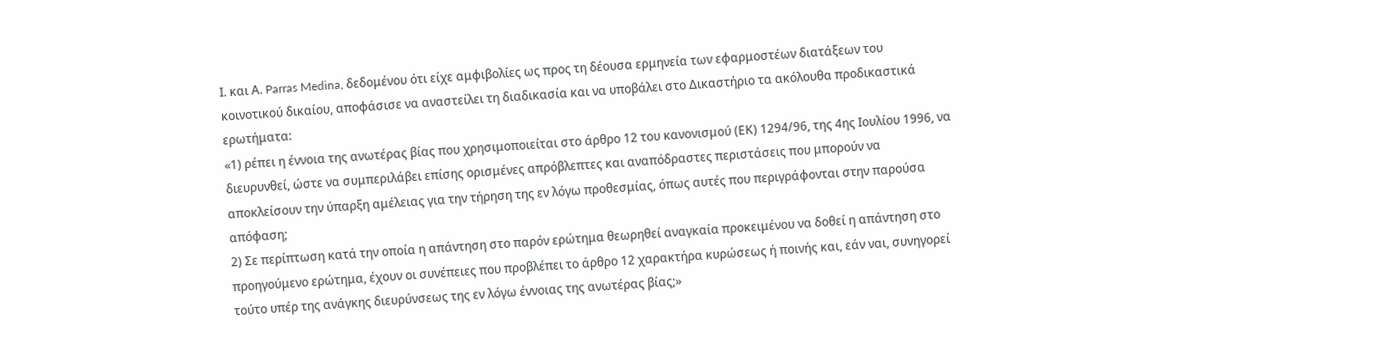Ι. και Α. Parras Medina, δεδομένου ότι είχε αμφιβολίες ως προς τη δέουσα ερμηνεία των εφαρμοστέων διατάξεων του κοινοτικού δικαίου, αποφάσισε να αναστείλει τη διαδικασία και να υποβάλει στο Δικαστήριο τα ακόλουθα προδικαστικά ερωτήματα:
«1) ρέπει η έννοια της ανωτέρας βίας που χρησιμοποιείται στο άρθρο 12 του κανονισμού (ΕΚ) 1294/96, της 4ης Ιουλίου 1996, να διευρυνθεί, ώστε να συμπεριλάβει επίσης ορισμένες απρόβλεπτες και αναπόδραστες περιστάσεις που μπορούν να αποκλείσουν την ύπαρξη αμέλειας για την τήρηση της εν λόγω προθεσμίας, όπως αυτές που περιγράφονται στην παρούσα απόφαση;
2) Σε περίπτωση κατά την οποία η απάντηση στο παρόν ερώτημα θεωρηθεί αναγκαία προκειμένου να δοθεί η απάντηση στο προηγούμενο ερώτημα, έχουν οι συνέπειες που προβλέπει το άρθρο 12 χαρακτήρα κυρώσεως ή ποινής και, εάν ναι, συνηγορεί τούτο υπέρ της ανάγκης διευρύνσεως της εν λόγω έννοιας της ανωτέρας βίας;»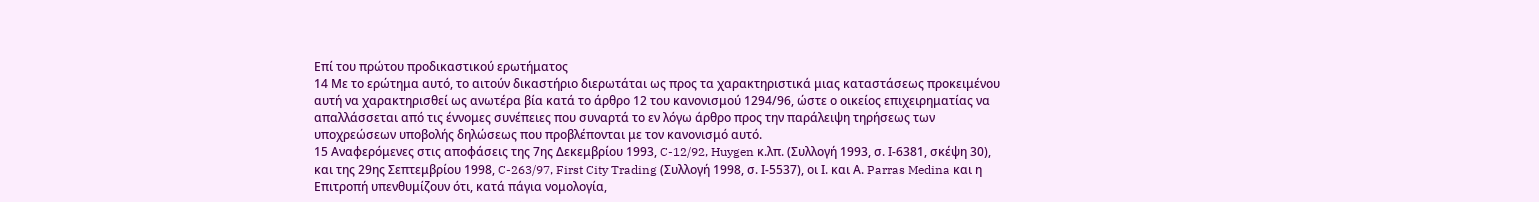Επί του πρώτου προδικαστικού ερωτήματος
14 Με το ερώτημα αυτό, το αιτούν δικαστήριο διερωτάται ως προς τα χαρακτηριστικά μιας καταστάσεως προκειμένου αυτή να χαρακτηρισθεί ως ανωτέρα βία κατά το άρθρο 12 του κανονισμού 1294/96, ώστε ο οικείος επιχειρηματίας να απαλλάσσεται από τις έννομες συνέπειες που συναρτά το εν λόγω άρθρο προς την παράλειψη τηρήσεως των υποχρεώσεων υποβολής δηλώσεως που προβλέπονται με τον κανονισμό αυτό.
15 Αναφερόμενες στις αποφάσεις της 7ης Δεκεμβρίου 1993, C-12/92, Huygen κ.λπ. (Συλλογή 1993, σ. Ι-6381, σκέψη 30), και της 29ης Σεπτεμβρίου 1998, C-263/97, First City Trading (Συλλογή 1998, σ. Ι-5537), οι Ι. και Α. Parras Medina και η Επιτροπή υπενθυμίζουν ότι, κατά πάγια νομολογία,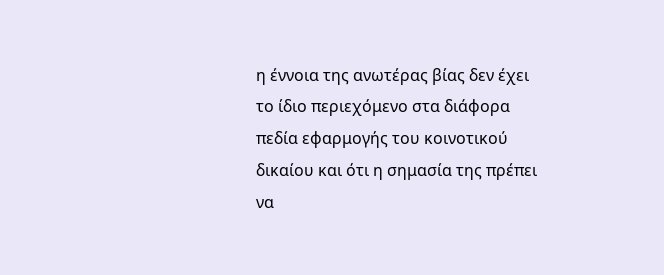η έννοια της ανωτέρας βίας δεν έχει το ίδιο περιεχόμενο στα διάφορα πεδία εφαρμογής του κοινοτικού δικαίου και ότι η σημασία της πρέπει να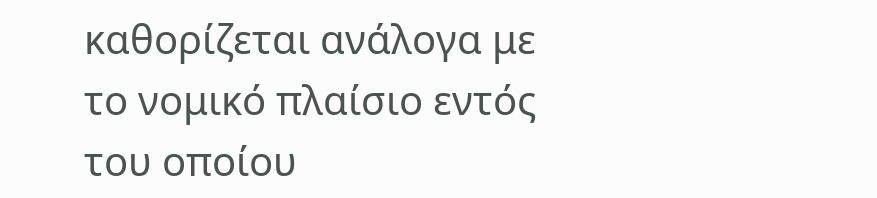καθορίζεται ανάλογα με το νομικό πλαίσιο εντός του οποίου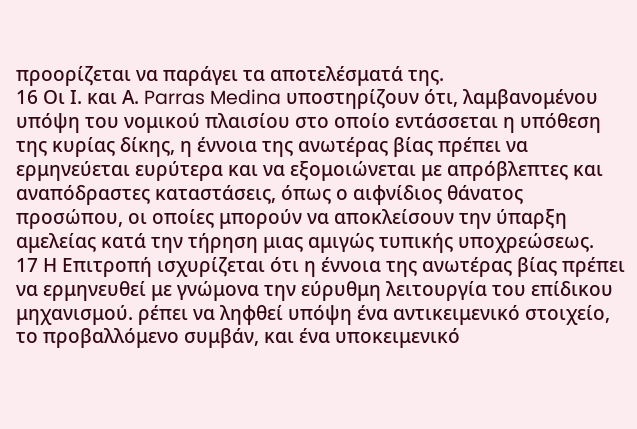προορίζεται να παράγει τα αποτελέσματά της.
16 Οι Ι. και Α. Parras Medina υποστηρίζουν ότι, λαμβανομένου υπόψη του νομικού πλαισίου στο οποίο εντάσσεται η υπόθεση της κυρίας δίκης, η έννοια της ανωτέρας βίας πρέπει να ερμηνεύεται ευρύτερα και να εξομοιώνεται με απρόβλεπτες και αναπόδραστες καταστάσεις, όπως ο αιφνίδιος θάνατος προσώπου, οι οποίες μπορούν να αποκλείσουν την ύπαρξη αμελείας κατά την τήρηση μιας αμιγώς τυπικής υποχρεώσεως.
17 Η Επιτροπή ισχυρίζεται ότι η έννοια της ανωτέρας βίας πρέπει να ερμηνευθεί με γνώμονα την εύρυθμη λειτουργία του επίδικου μηχανισμού. ρέπει να ληφθεί υπόψη ένα αντικειμενικό στοιχείο, το προβαλλόμενο συμβάν, και ένα υποκειμενικό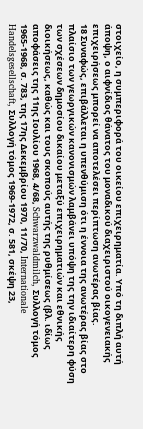στοιχείο, η συμπεριφορά του οικείου επιχειρηματία. Υπό τη διπλή αυτή άποψη, ο αιφνίδιος θάνατος του μοναδικού διαχειριστού οικογενειακής επιχειρήσεως μπορεί να αποτελέσει περίπτωση ανωτέρας βίας.
18 Συναφώς, επιβάλλεται η υπενθύμιση ότι η έννοια της ανωτέρας βίας στο πλαίσιο των γεωργικών κανονισμών λαμβάνει υπόψη της την ιδιαίτερη φύση των σχέσεων δημοσίου δικαίου μεταξύ επιχειρηματιών και εθνικής διοικήσεως, καθώς και τους σκοπούς αυτής της ρυθμίσεως (βλ. ιδίως αποφάσεις της 11ης Ιουλίου 1968, 4/68, Schwarzwaldmilch, Συλλογή τόμος 1965-1968, σ. 783, της 17ης Δεκεμβρίου 1970, 11/70, Internationale Handelsgesellschaft, Συλλογή τόμος 1969-1972, σ. 581, σκέψη 23,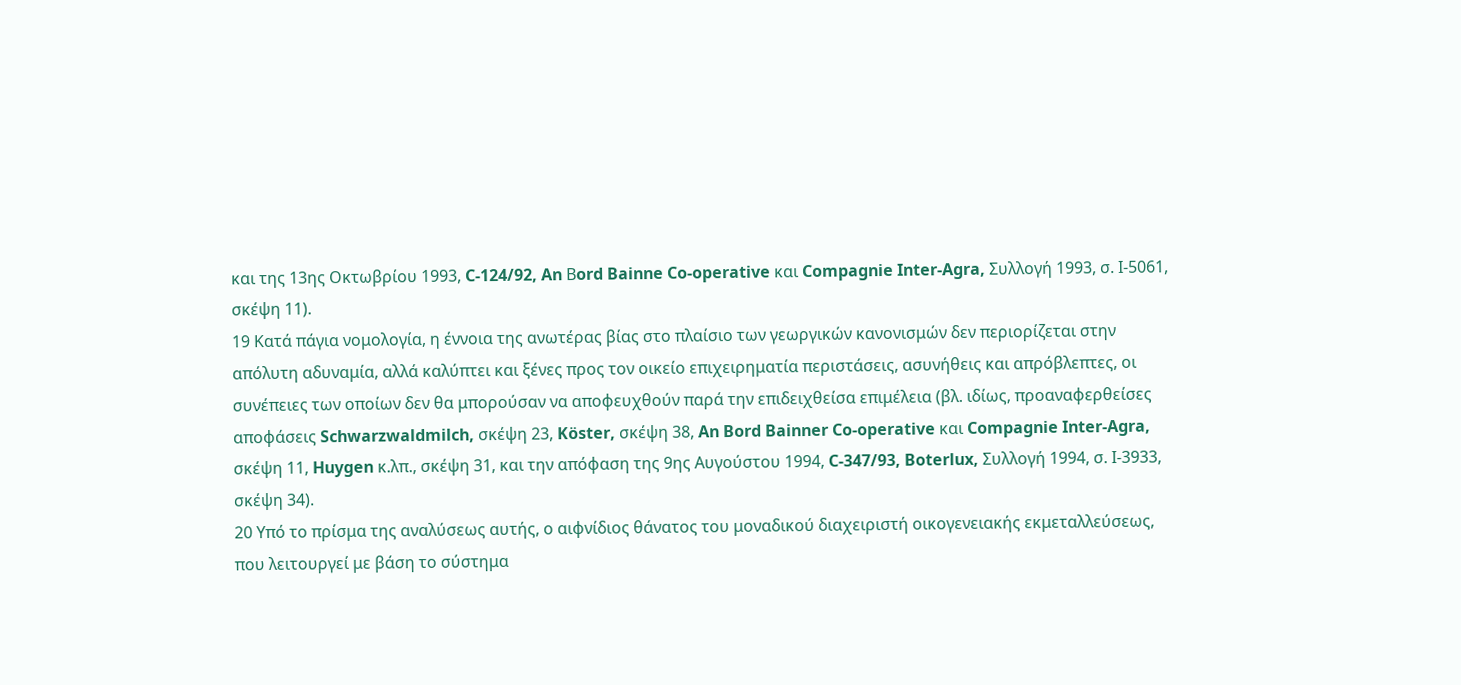και της 13ης Οκτωβρίου 1993, C-124/92, An Βord Bainne Co-operative και Compagnie Inter-Agra, Συλλογή 1993, σ. Ι-5061, σκέψη 11).
19 Κατά πάγια νομολογία, η έννοια της ανωτέρας βίας στο πλαίσιο των γεωργικών κανονισμών δεν περιορίζεται στην απόλυτη αδυναμία, αλλά καλύπτει και ξένες προς τον οικείο επιχειρηματία περιστάσεις, ασυνήθεις και απρόβλεπτες, οι συνέπειες των οποίων δεν θα μπορούσαν να αποφευχθούν παρά την επιδειχθείσα επιμέλεια (βλ. ιδίως, προαναφερθείσες αποφάσεις Schwarzwaldmilch, σκέψη 23, Köster, σκέψη 38, An Bord Bainner Co-operative και Compagnie Inter-Agra, σκέψη 11, Huygen κ.λπ., σκέψη 31, και την απόφαση της 9ης Αυγούστου 1994, C-347/93, Boterlux, Συλλογή 1994, σ. Ι-3933, σκέψη 34).
20 Υπό το πρίσμα της αναλύσεως αυτής, ο αιφνίδιος θάνατος του μοναδικού διαχειριστή οικογενειακής εκμεταλλεύσεως, που λειτουργεί με βάση το σύστημα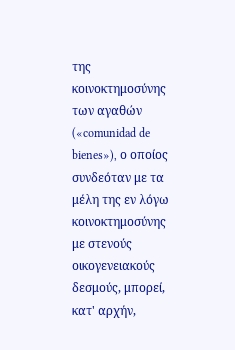της κοινοκτημοσύνης των αγαθών («comunidad de bienes»), ο οποίος συνδεόταν με τα μέλη της εν λόγω κοινοκτημοσύνης με στενούς οικογενειακούς δεσμούς, μπορεί, κατ' αρχήν,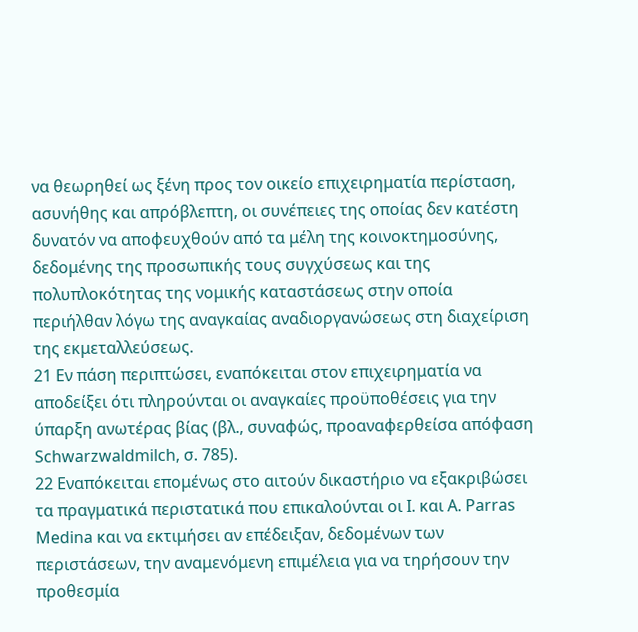να θεωρηθεί ως ξένη προς τον οικείο επιχειρηματία περίσταση, ασυνήθης και απρόβλεπτη, οι συνέπειες της οποίας δεν κατέστη δυνατόν να αποφευχθούν από τα μέλη της κοινοκτημοσύνης, δεδομένης της προσωπικής τους συγχύσεως και της πολυπλοκότητας της νομικής καταστάσεως στην οποία περιήλθαν λόγω της αναγκαίας αναδιοργανώσεως στη διαχείριση της εκμεταλλεύσεως.
21 Εν πάση περιπτώσει, εναπόκειται στον επιχειρηματία να αποδείξει ότι πληρούνται οι αναγκαίες προϋποθέσεις για την ύπαρξη ανωτέρας βίας (βλ., συναφώς, προαναφερθείσα απόφαση Schwarzwaldmilch, σ. 785).
22 Εναπόκειται επομένως στο αιτούν δικαστήριο να εξακριβώσει τα πραγματικά περιστατικά που επικαλούνται οι Ι. και A. Parras Medina και να εκτιμήσει αν επέδειξαν, δεδομένων των περιστάσεων, την αναμενόμενη επιμέλεια για να τηρήσουν την προθεσμία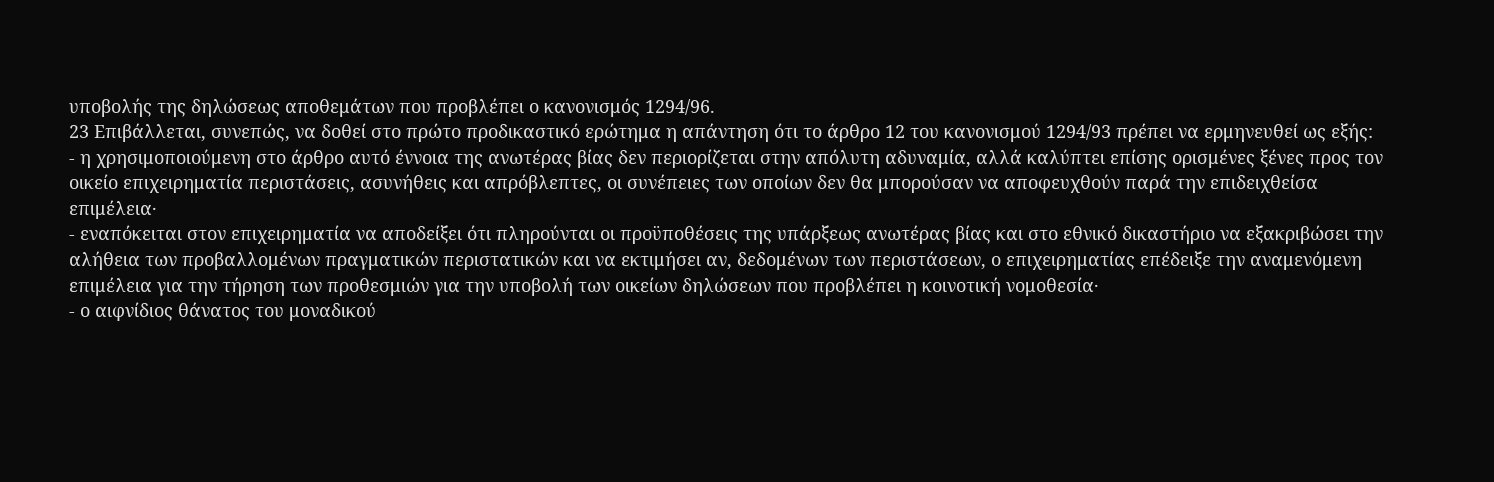υποβολής της δηλώσεως αποθεμάτων που προβλέπει ο κανονισμός 1294/96.
23 Επιβάλλεται, συνεπώς, να δοθεί στο πρώτο προδικαστικό ερώτημα η απάντηση ότι το άρθρο 12 του κανονισμού 1294/93 πρέπει να ερμηνευθεί ως εξής:
- η χρησιμοποιούμενη στο άρθρο αυτό έννοια της ανωτέρας βίας δεν περιορίζεται στην απόλυτη αδυναμία, αλλά καλύπτει επίσης ορισμένες ξένες προς τον οικείο επιχειρηματία περιστάσεις, ασυνήθεις και απρόβλεπτες, οι συνέπειες των οποίων δεν θα μπορούσαν να αποφευχθούν παρά την επιδειχθείσα επιμέλεια·
- εναπόκειται στον επιχειρηματία να αποδείξει ότι πληρούνται οι προϋποθέσεις της υπάρξεως ανωτέρας βίας και στο εθνικό δικαστήριο να εξακριβώσει την αλήθεια των προβαλλομένων πραγματικών περιστατικών και να εκτιμήσει αν, δεδομένων των περιστάσεων, ο επιχειρηματίας επέδειξε την αναμενόμενη επιμέλεια για την τήρηση των προθεσμιών για την υποβολή των οικείων δηλώσεων που προβλέπει η κοινοτική νομοθεσία·
- ο αιφνίδιος θάνατος του μοναδικού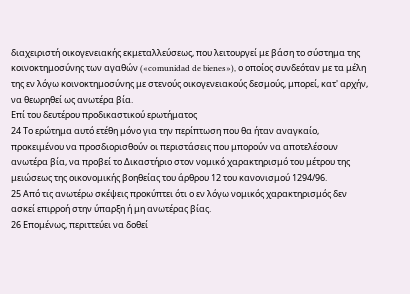διαχειριστή οικογενειακής εκμεταλλεύσεως, που λειτουργεί με βάση το σύστημα της κοινοκτημοσύνης των αγαθών («comunidad de bienes»), ο οποίος συνδεόταν με τα μέλη της εν λόγω κοινοκτημοσύνης με στενούς οικογενειακούς δεσμούς, μπορεί, κατ' αρχήν, να θεωρηθεί ως ανωτέρα βία.
Επί του δευτέρου προδικαστικού ερωτήματος
24 Το ερώτημα αυτό ετέθη μόνο για την περίπτωση που θα ήταν αναγκαίο, προκειμένου να προσδιορισθούν οι περιστάσεις που μπορούν να αποτελέσουν ανωτέρα βία, να προβεί το Δικαστήριο στον νομικό χαρακτηρισμό του μέτρου της μειώσεως της οικονομικής βοηθείας του άρθρου 12 του κανονισμού 1294/96.
25 Από τις ανωτέρω σκέψεις προκύπτει ότι ο εν λόγω νομικός χαρακτηρισμός δεν ασκεί επιρροή στην ύπαρξη ή μη ανωτέρας βίας.
26 Επομένως, περιττεύει να δοθεί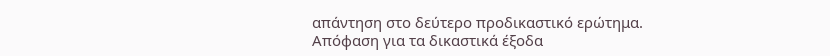απάντηση στο δεύτερο προδικαστικό ερώτημα.
Απόφαση για τα δικαστικά έξοδα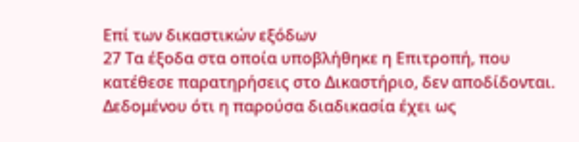Επί των δικαστικών εξόδων
27 Τα έξοδα στα οποία υποβλήθηκε η Επιτροπή, που κατέθεσε παρατηρήσεις στο Δικαστήριο, δεν αποδίδονται. Δεδομένου ότι η παρούσα διαδικασία έχει ως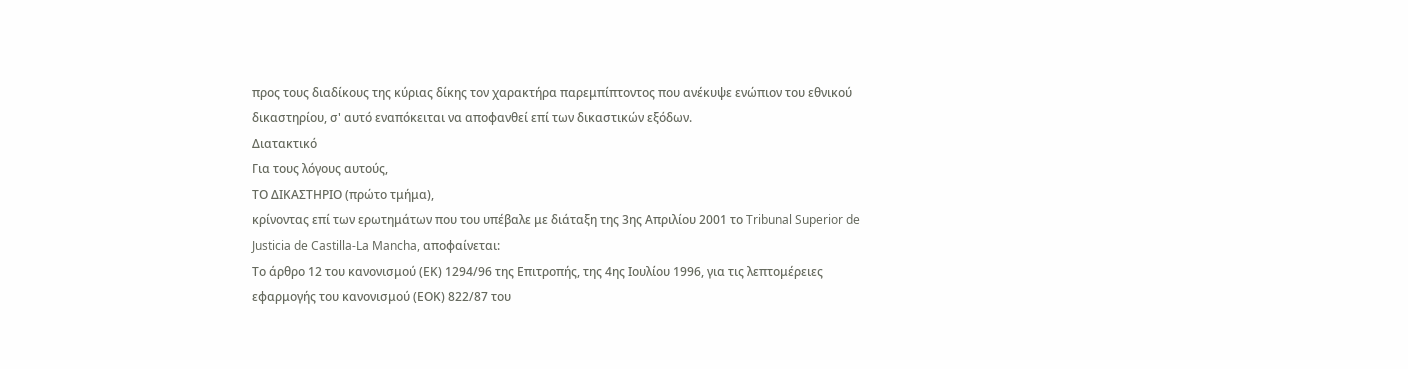προς τους διαδίκους της κύριας δίκης τον χαρακτήρα παρεμπίπτοντος που ανέκυψε ενώπιον του εθνικού δικαστηρίου, σ' αυτό εναπόκειται να αποφανθεί επί των δικαστικών εξόδων.
Διατακτικό
Για τους λόγους αυτούς,
ΤΟ ΔΙΚΑΣΤΗΡΙΟ (πρώτο τμήμα),
κρίνοντας επί των ερωτημάτων που του υπέβαλε με διάταξη της 3ης Απριλίου 2001 το Tribunal Superior de Justicia de Castilla-La Mancha, αποφαίνεται:
Το άρθρο 12 του κανονισμού (ΕΚ) 1294/96 της Επιτροπής, της 4ης Ιουλίου 1996, για τις λεπτομέρειες εφαρμογής του κανονισμού (ΕΟΚ) 822/87 του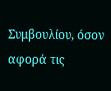Συμβουλίου, όσον αφορά τις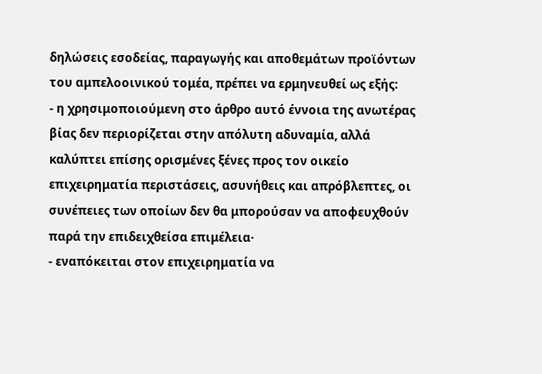δηλώσεις εσοδείας, παραγωγής και αποθεμάτων προϊόντων του αμπελοοινικού τομέα, πρέπει να ερμηνευθεί ως εξής:
- η χρησιμοποιούμενη στο άρθρο αυτό έννοια της ανωτέρας βίας δεν περιορίζεται στην απόλυτη αδυναμία, αλλά καλύπτει επίσης ορισμένες ξένες προς τον οικείο επιχειρηματία περιστάσεις, ασυνήθεις και απρόβλεπτες, οι συνέπειες των οποίων δεν θα μπορούσαν να αποφευχθούν παρά την επιδειχθείσα επιμέλεια·
- εναπόκειται στον επιχειρηματία να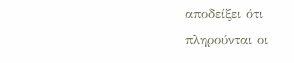αποδείξει ότι πληρούνται οι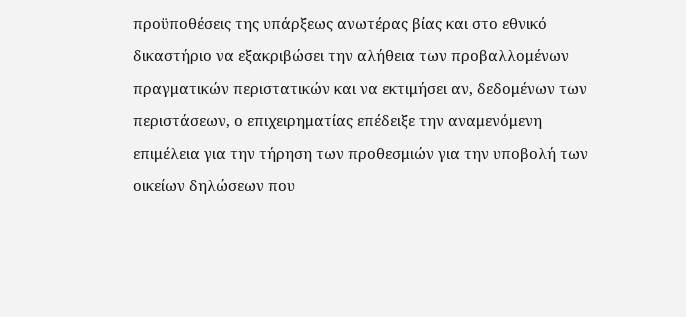προϋποθέσεις της υπάρξεως ανωτέρας βίας και στο εθνικό δικαστήριο να εξακριβώσει την αλήθεια των προβαλλομένων πραγματικών περιστατικών και να εκτιμήσει αν, δεδομένων των περιστάσεων, ο επιχειρηματίας επέδειξε την αναμενόμενη επιμέλεια για την τήρηση των προθεσμιών για την υποβολή των οικείων δηλώσεων που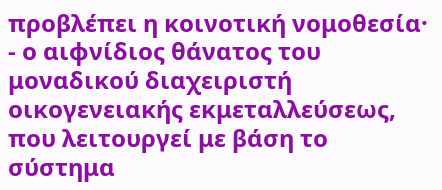προβλέπει η κοινοτική νομοθεσία·
- ο αιφνίδιος θάνατος του μοναδικού διαχειριστή οικογενειακής εκμεταλλεύσεως, που λειτουργεί με βάση το σύστημα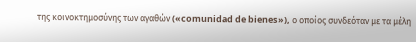της κοινοκτημοσύνης των αγαθών («comunidad de bienes»), ο οποίος συνδεόταν με τα μέλη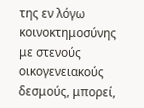της εν λόγω κοινοκτημοσύνης με στενούς οικογενειακούς δεσμούς, μπορεί,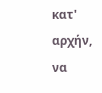κατ' αρχήν, να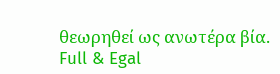θεωρηθεί ως ανωτέρα βία.
Full & Egal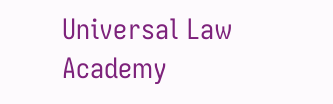Universal Law Academy